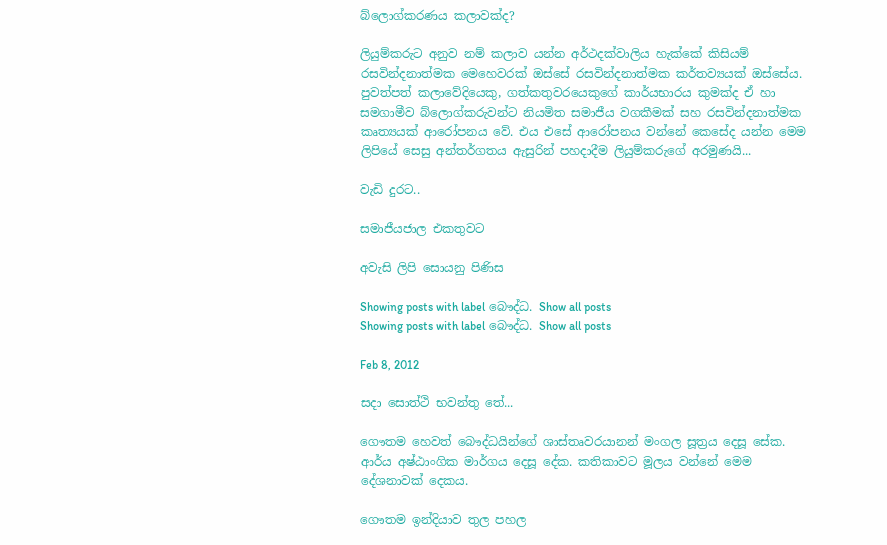බ්ලොග්කරණය කලාවක්ද?

ලියුම්කරුට අනුව නම් කලාව යන්න අර්ථදක්වාලිය හැක්කේ කිසියම් රසවින්දනාත්මක මෙහෙවරක් ඔස්සේ රසවින්දනාත්මක කර්තව්‍යයක් ඔස්සේය. පුවත්පත් කලාවේදියෙකු, ගත්කතුවරයෙකුගේ කාර්යභාරය කුමක්ද ඒ හා සමගාමීව බ්ලොග්කරුවන්ට නියමිත සමාජීය වගකීමක් සහ රසවින්දනාත්මක කෘත්‍යයක් ආරෝපනය වේ. එය එසේ ආරෝපනය වන්නේ කෙසේද යන්න මෙම ලිපියේ සෙසු අන්තර්ගතය ඇසුරින් පහදාදීම ලියුම්කරුගේ අරමුණයි...

වැඩි දුරට..

සමාජීයජාල එකතුවට

අවැසි ලිපි සොයනු පිණිස

Showing posts with label බෞද්ධ. Show all posts
Showing posts with label බෞද්ධ. Show all posts

Feb 8, 2012

සදා සොත්ථි භවන්තු තේ...

ගෞතම හෙවත් බෞද්ධයින්ගේ ශාස්තෘවරයානන් මංගල සූත්‍රය දෙසූ සේක. ආර්ය අෂ්ඨාංගික මාර්ගය දෙසූ දේක. කතිකාවට මූලය වන්නේ මෙම දේශනාවක් දෙකය.

ගෞතම ඉන්දියාව තුල පහල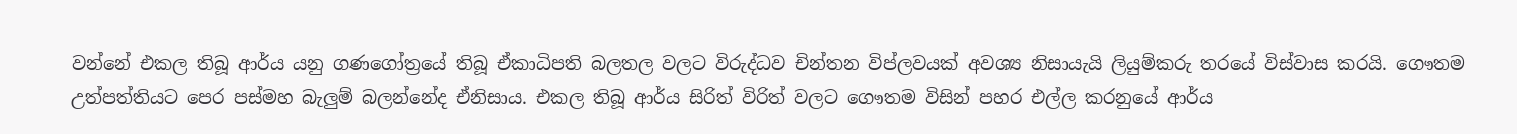වන්නේ එකල තිබූ ආර්ය යනු ගණගෝත්‍රයේ තිබූ ඒකාධිපති බලතල වලට විරුද්ධව චින්තන විප්ලවයක් අවශ්‍ය නිසායැයි ලියුම්කරු තරයේ විස්වාස කරයි. ගෞතම උත්පත්තියට පෙර පස්මහ බැලුම් බලන්නේද ඒනිසාය. එකල තිබූ ආර්ය සිරිත් විරිත් වලට ගෞතම විසින් පහර එල්ල කරනුයේ ආර්ය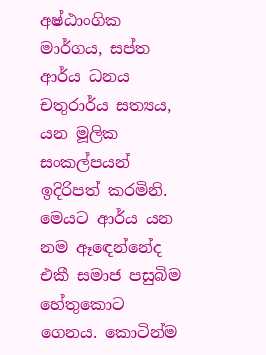අෂ්ඨාංගික මාර්ගය, සප්ත ආර්ය ධනය චතුරාර්ය සත්‍යය, යන මූලික සංකල්පයන් ඉදිරිපත් කරමිනි. මෙයට ආර්ය යන නම ඈඳෙන්නේද එකී සමාජ පසුබිම හේතුකොට ගෙනය. කොටින්ම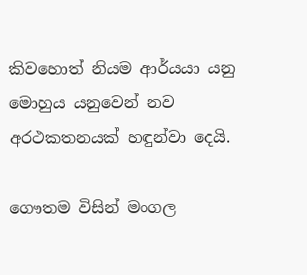කිවහොත් නියම ආර්යයා යනු මොහුය යනුවෙන් නව අරථකතනයක් හඳුන්වා දෙයි.

ගෞතම විසින් මංගල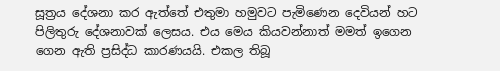සූත්‍රය දේශනා කර ඇත්තේ එතුමා හමුවට පැමිණෙන දෙවියන් හට පිලිතුරු දේශනාවක් ලෙසය. එය මෙය කියවන්නාත් මමත් ඉගෙන ගෙන ඇති ප්‍රසිද්ධ කාරණයයි. එකල තිබූ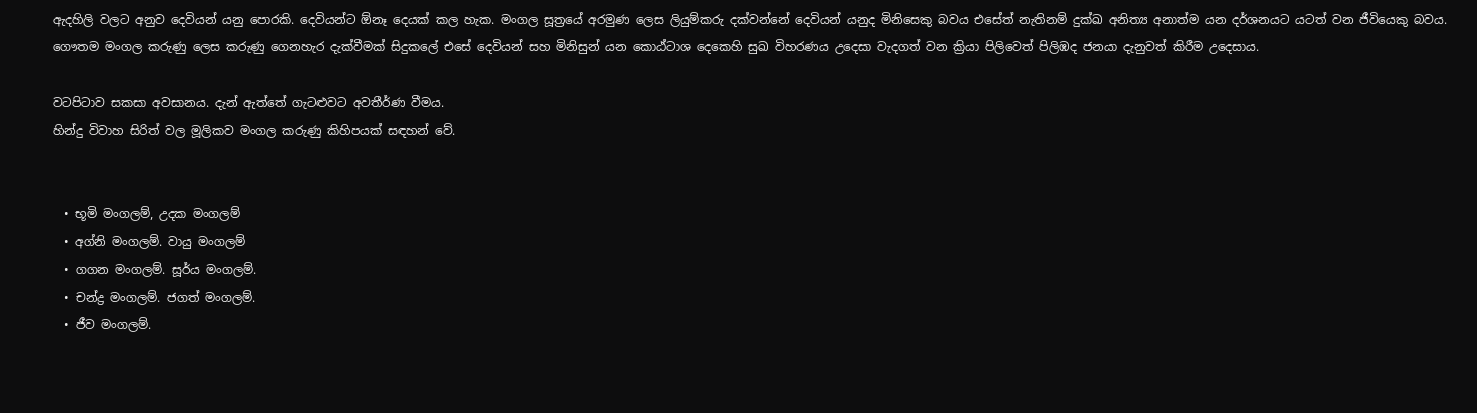ඇදහිලි වලට අනුව දෙවියන් යනු පොරකි. දෙවියන්ට ඕනෑ දෙයක් කල හැක. මංගල සූත්‍රයේ අරමුණ ලෙස ලියුම්කරු දක්වන්නේ දෙවියන් යනුද මිනිසෙකු බවය එසේත් නැතිනම් දුක්ඛ අනිත්‍ය අනාත්ම යන දර්ශනයට යටත් වන ජීවියෙකු බවය. ගෞතම මංගල කරුණු ලෙස කරුණු ගෙනහැර දැක්වීමක් සිදුකලේ එසේ දෙවියන් සහ මිනිසුන් යන කොඨ්ටාශ දෙකෙහි සුඛ විහරණය උදෙසා වැදගත් වන ක්‍රියා පිලිවෙත් පිලිඹද ජනයා දැනුවත් කිරීම උදෙසාය.

වටපිටාව සකසා අවසානය. දැන් ඇත්තේ ගැටළුවට අවතීර්ණ වීමය.
හින්දු විවාහ සිරිත් වල මූලිකව මංගල කරුණු කිහිපයක් සඳහන් වේ.


  • භූමි මංගලම්, උදක මංගලම්
  • අග්නි මංගලම්. වායු මංගලම්
  • ගගන මංගලම්. සූර්ය මංගලම්.
  • චන්ද්‍ර මංගලම්. ජගත් මංගලම්.
  • ජීව මංගලම්.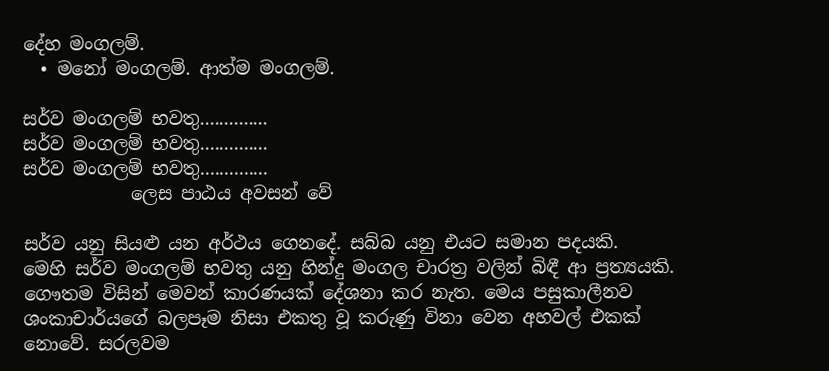දේහ මංගලම්.
  • මනෝ මංගලම්. ආත්ම මංගලම්.

සර්ව මංගලම් භවතු..............
සර්ව මංගලම් භවතු..............
සර්ව මංගලම් භවතු..............
            ලෙස පාඨය අවසන් වේ

සර්ව යනු සියළු යන අර්ථය ගෙනදේ. සබ්බ යනු එයට සමාන පදයකි.
මෙහි සර්ව මංගලම් භවතු යනු හින්දු මංගල චාරත්‍ර වලින් බිඳී ආ ප්‍රත්‍යයකි. ගෞතම විසින් මෙවන් කාරණයක් දේශනා කර නැත. මෙය පසුකාලීනව ශංකාචාර්යගේ බලපෑම නිසා එකතු වූ කරුණු විනා වෙන අහවල් එකක් නොවේ. සරලවම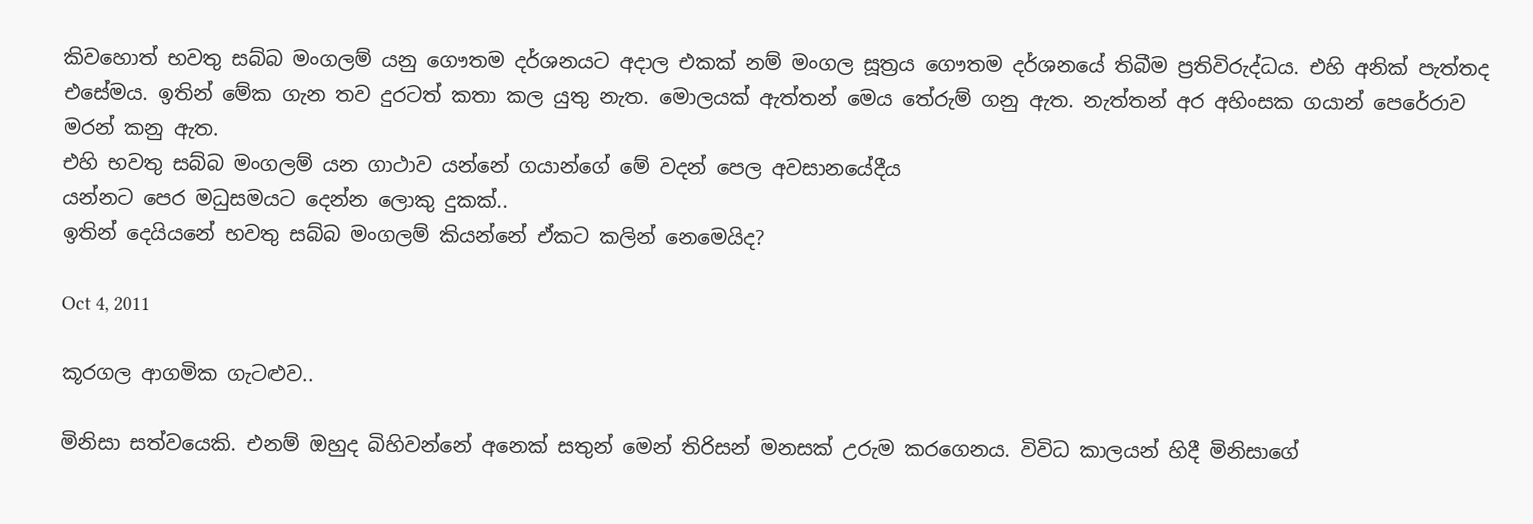කිවහොත් භවතු සබ්බ මංගලම් යනු ගෞතම දර්ශනයට අදාල එකක් නම් මංගල සූත්‍රය ගෞතම දර්ශනයේ තිබීම ප්‍රතිවිරුද්ධය. එහි අනික් පැත්තද එසේමය. ඉතින් මේක ගැන තව දුරටත් කතා කල යුතු නැත. මොලයක් ඇත්තන් මෙය තේරුම් ගනු ඇත. නැත්තන් අර අහිංසක ගයාන් පෙරේරාව මරන් කනු ඇත.
එහි භවතු සබ්බ මංගලම් යන ගාථාව යන්නේ ගයාන්ගේ මේ වදන් පෙල අවසානයේදීය
යන්නට පෙර මධුසමයට දෙන්න ලොකු දුකක්..
ඉතින් දෙයියනේ භවතු සබ්බ මංගලම් කියන්නේ ඒකට කලින් නෙමෙයිද?

Oct 4, 2011

කූරගල ආගමික ගැටළුව..

මිනිසා සත්වයෙකි. එනම් ඔහුද බිහිවන්නේ අනෙක් සතුන් මෙන් තිරිසන් මනසක් උරුම කරගෙනය. විවිධ කාලයන් හිදී මිනිසාගේ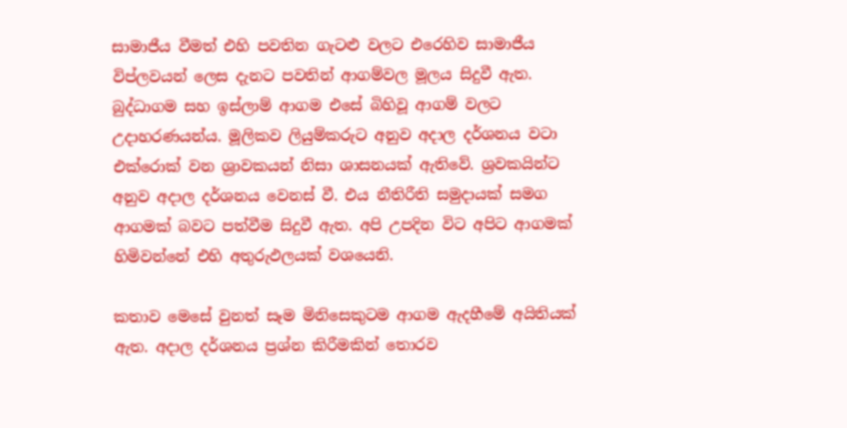සාමාජීය වීමත් එහි පවතින ගැටළු වලට එරෙහිව සාමාජීය විප්ලවයන් ලෙස දැනට පවතින් ආගම්වල මූලය සිදුවී ඇත. බුද්ධාගම සහ ඉස්ලාම් ආගම එසේ බිහිවූ ආගම් වලට උදාහරණයන්ය. මූලිකව ලියුම්කරුට අනුව අදාල දර්ශනය වටා එක්රොක් වන ශ්‍රාවකයන් නිසා ශාසනයක් ඇතිවේ. ශ්‍රවකයින්ට අනුව අදාල දර්ශනය වෙනස් වී. එය නීතිරීති සමුදායක් සමග ආගමක් බවට පත්වීම සිදුවී ඇත. අපි උපදින විට අපිට ආගමක් හිමිවන්නේ එහි අතුරුඵලයක් වශයෙනි.

කතාව මෙසේ වුනත් සෑම මිනිසෙකුටම ආගම ඇදහීමේ අයිතියක් ඇත. අදාල දර්ශනය ප්‍රශ්න කිරීමකින් තොරව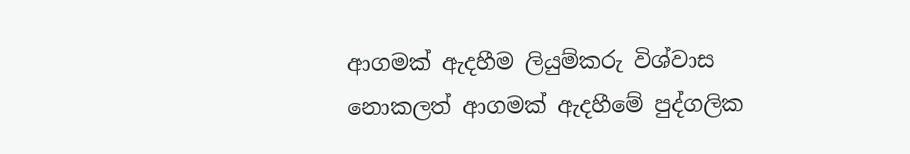ආගමක් ඇදහීම ලියුම්කරු විශ්වාස නොකලත් ආගමක් ඇදහීමේ පුද්ගලික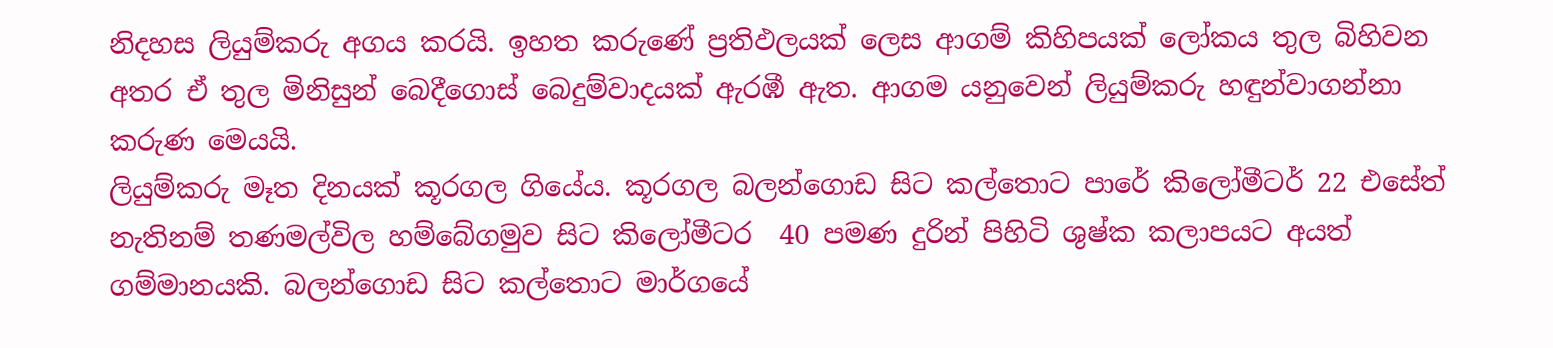නිදහස ලියුම්කරු අගය කරයි. ඉහත කරුණේ ප්‍රතිඵලයක් ලෙස ආගම් කිහිපයක් ලෝකය තුල බිහිවන අතර ඒ තුල මිනිසුන් බෙදීගොස් බෙදුම්වාදයක් ඇරඹී ඇත. ආගම යනුවෙන් ලියුම්කරු හඳුන්වාගන්නා කරුණ මෙයයි.
ලියුම්කරු මෑත දිනයක් කූරගල ගියේය. කූරගල බලන්ගොඩ සිට කල්තොට පාරේ කිලෝමීටර් 22 එසේත් නැතිනම් තණමල්විල හම්බේගමුව සිට කිලෝමීටර  40 පමණ දුරින් පිහිටි ශුෂ්ක කලාපයට අයත් ගම්මානයකි. බලන්ගොඩ සිට කල්තොට මාර්ගයේ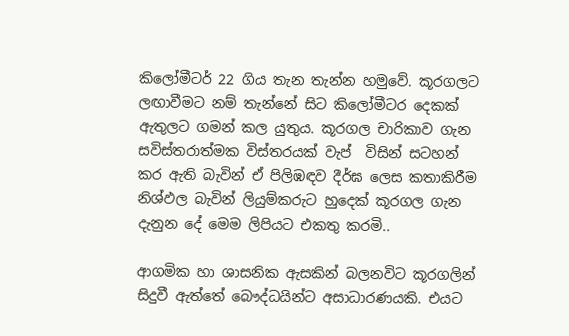කිලෝමීටර් 22 ගිය තැන තැන්න හමුවේ. කූරගලට ලඟාවීමට නම් තැන්නේ සිට කිලෝමීටර දෙකක් ඇතුලට ගමන් කල යුතුය. කූරගල චාරිකාව ගැන සවිස්තරාත්මක විස්තරයක් වැප්  විසින් සටහන් කර ඇති බැවින් ඒ පිලිඹඳව දීර්ඝ ලෙස කතාකිරීම නිශ්ඵල බැවින් ලියුම්කරුට හුදෙක් කූරගල ගැන දැනුන දේ මෙම ලිපියට එකතු කරමි..

ආගමික හා ශාසනික ඇසකින් බලනවිට කූරගලින් සිදුවී ඇත්තේ බෞද්ධයින්ට අසාධාරණයකි. එයට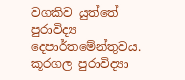වගකිව යුත්තේ පුරාවිද්‍ය දෙපාර්තමේන්තුවය. කූරගල පුරාවිද්‍යා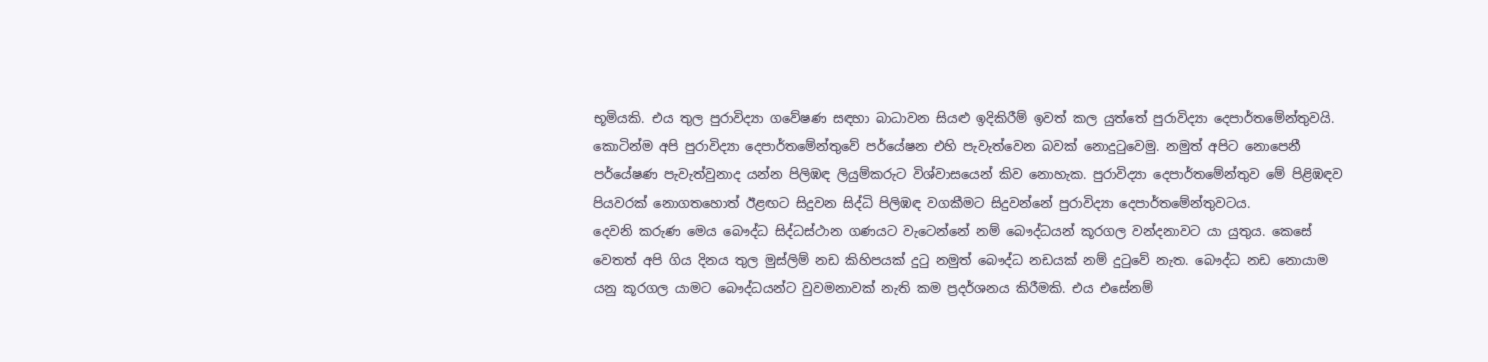භූමියකි. එය තුල පුරාවිද්‍යා ගවේෂණ සඳහා බාධාවන සියළු ඉදිකිරීම් ඉවත් කල යුත්තේ පුරාවිද්‍යා දෙපාර්තමේන්තුවයි. කොටින්ම අපි පුරාවිද්‍යා දෙපාර්තමේන්තුවේ පර්යේෂන එහි පැවැත්වෙන බවක් නොදුටුවෙමු. නමුත් අපිට නොපෙනී පර්යේෂණ පැවැත්වුනාද යන්න පිලිඹඳ ලියුම්කරුට විශ්වාසයෙන් කිව නොහැක. පුරාවිද්‍යා දෙපාර්තමේන්තුව මේ පිළිඹඳව පියවරක් නොගතහොත් ඊළඟට සිදුවන සිද්ධි පිලිඹඳ වගකීමට සිදුවන්නේ පුරාවිද්‍යා දෙපාර්තමේන්තුවටය.
දෙවනි කරුණ මෙය බෞද්ධ සිද්ධස්ථාන ගණයට වැටෙන්නේ නම් බෞද්ධයන් කූරගල වන්දනාවට යා යුතුය. කෙසේ වෙතත් අපි ගිය දිනය තුල මුස්ලිම් නඩ කිහිපයක් දුටු නමුත් බෞද්ධ නඩයක් නම් දුටුවේ නැත. බෞද්ධ නඩ නොයාම යනු කූරගල යාමට බෞද්ධයන්ට වුවමනාවක් නැති කම ප්‍රදර්ශනය කිරීමකි. එය එසේනම්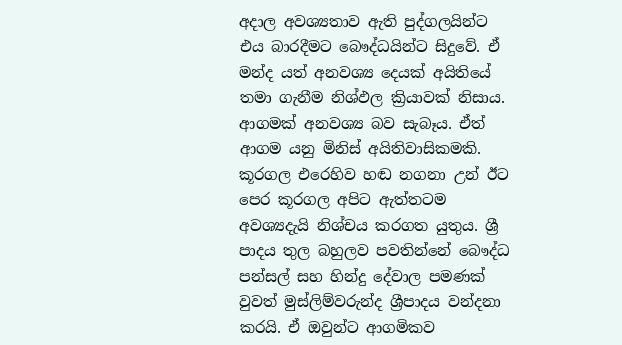අදාල අවශ්‍යතාව ඇති පුද්ගලයින්ට එය බාරදීමට බෞද්ධයින්ට සිදුවේ. ඒ මන්ද යත් අනවශ්‍ය දෙයක් අයිතියේ තමා ගැනීම නිශ්ඵල ක්‍රියාවක් නිසාය.
ආගමක් අනවශ්‍ය බව සැබෑය. ඒත් ආගම යනු මිනිස් අයිතිවාසිකමකි. කූරගල එරෙහිව හඬ නගනා උන් ඊට පෙර කූරගල අපිට ඇත්තටම අවශ්‍යදැයි නිශ්චය කරගත යුතුය. ශ්‍රී පාදය තුල බහුලව පවතින්නේ බෞද්ධ පන්සල් සහ හින්දු දේවාල පමණක් වුවත් මුස්ලිම්වරුන්ද ශ්‍රීපාදය වන්දනා කරයි. ඒ ඔවුන්ට ආගමිකව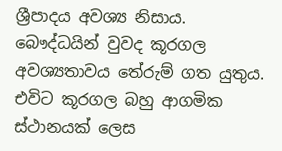ශ්‍රීපාදය අවශ්‍ය නිසාය. බෞද්ධයින් වුවද කූරගල අවශ්‍යතාවය තේරුම් ගත යුතුය. එවිට කූරගල බහු ආගමික ස්ථානයක් ලෙස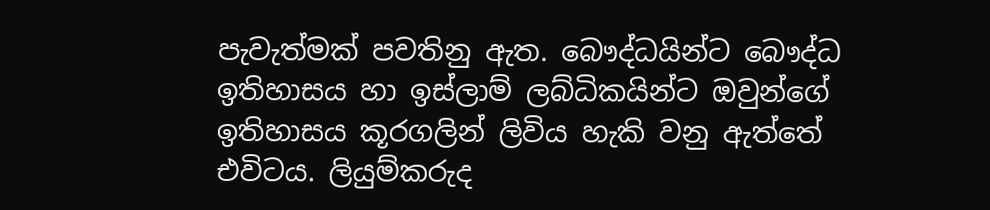පැවැත්මක් පවතිනු ඇත. බෞද්ධයින්ට බෞද්ධ ඉතිහාසය හා ඉස්ලාම් ලබ්ධිකයින්ට ඔවුන්ගේ ඉතිහාසය කූරගලින් ලිවිය හැකි වනු ඇත්තේ එවිටය. ලියුම්කරුද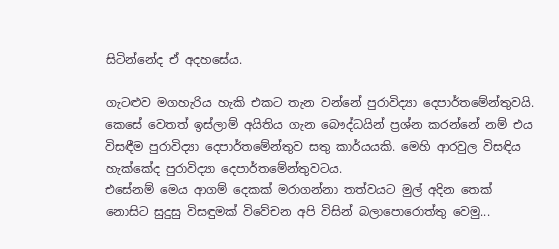සිටින්නේද ඒ අදහසේය.

ගැටළුව මගහැරිය හැකි එකට තැන වන්නේ පුරාවිද්‍යා දෙපාර්තමේන්තුවයි. කෙසේ වෙතත් ඉස්ලාම් අයිතිය ගැන බෞද්ධයින් ප්‍රශ්න කරන්නේ නම් එය විසඳීම පුරාවිද්‍යා දෙපාර්තමේන්තුව සතු කාර්යයකි. මෙහි ආරවුල විසඳිය හැක්කේද පුරාවිද්‍යා දෙපාර්තමේන්තුවටය.
එසේනම් මෙය ආගම් දෙකක් මරාගන්නා තත්වයට මුල් අදින තෙක් නොසිට සුදුසු විසඳුමක් විවේචන අපි විසින් බලාපොරොත්තු වෙමු...